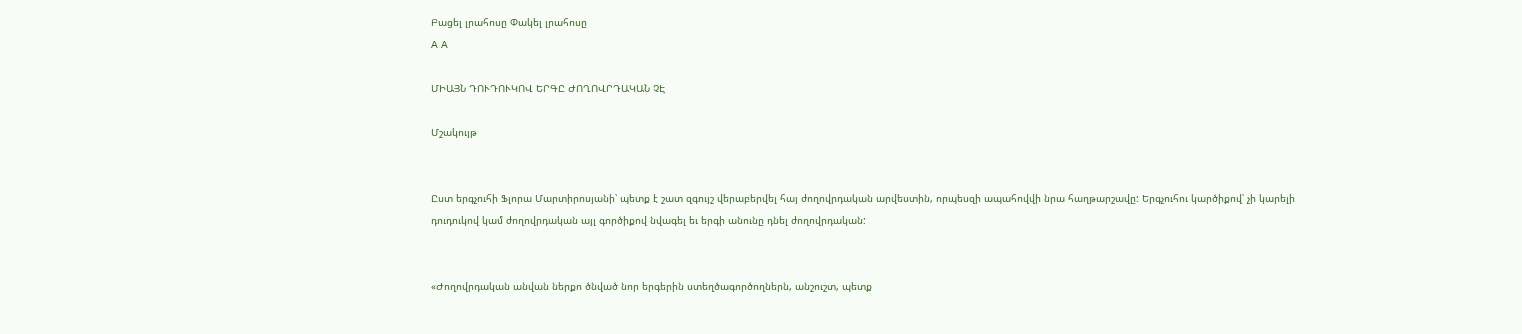Բացել լրահոսը Փակել լրահոսը
A A

ՄԻԱՅՆ ԴՈՒԴՈՒԿՈՎ ԵՐԳԸ ԺՈՂՈՎՐԴԱԿԱՆ ՉԷ

Մշակույթ


Ըստ երգչուհի Ֆլորա Մարտիրոսյանի՝ պետք է շատ զգույշ վերաբերվել հայ ժողովրդական արվեստին, որպեսզի ապահովվի նրա հաղթարշավը: Երգչուհու կարծիքով՝ չի կարելի դուդուկով կամ ժողովրդական այլ գործիքով նվագել եւ երգի անունը դնել ժողովրդական:


«Ժողովրդական անվան ներքո ծնված նոր երգերին ստեղծագործողներն, անշուշտ, պետք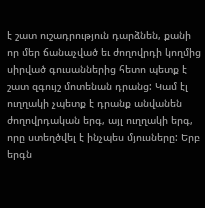է շատ ուշադրություն դարձնեն, քանի որ մեր ճանաչված եւ ժողովրդի կողմից սիրված գուսաններից հետո պետք է շատ զգույշ մոտենան դրանց: Կամ էլ ուղղակի չպետք է դրանք անվանեն ժողովրդական երգ, այլ ուղղակի երգ, որը ստեղծվել է ինչպես մյուսները: Երբ երգն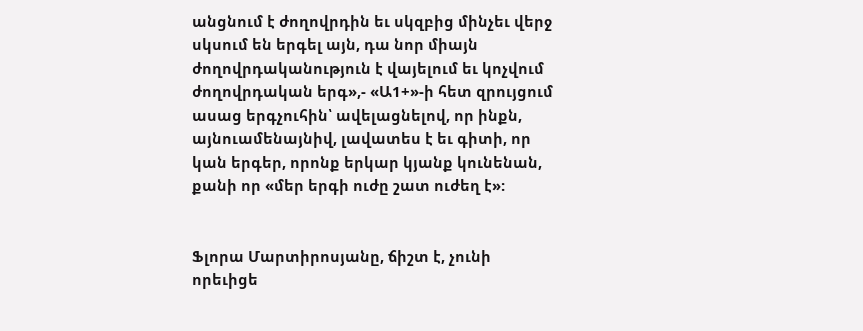անցնում է ժողովրդին եւ սկզբից մինչեւ վերջ սկսում են երգել այն, դա նոր միայն ժողովրդականություն է վայելում եւ կոչվում ժողովրդական երգ»,- «Ա1+»-ի հետ զրույցում ասաց երգչուհին՝ ավելացնելով, որ ինքն, այնուամենայնիվ, լավատես է եւ գիտի, որ կան երգեր, որոնք երկար կյանք կունենան, քանի որ «մեր երգի ուժը շատ ուժեղ է»:


Ֆլորա Մարտիրոսյանը, ճիշտ է, չունի որեւիցե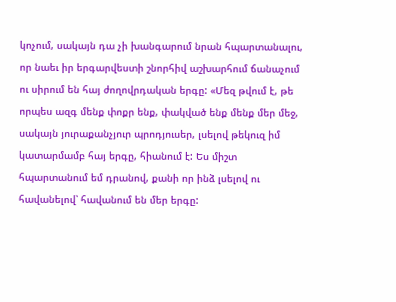կոչում, սակայն դա չի խանգարում նրան հպարտանալու, որ նաեւ իր երգարվեստի շնորհիվ աշխարհում ճանաչում ու սիրում են հայ ժողովրդական երգը: «Մեզ թվում է, թե որպես ազգ մենք փոքր ենք, փակված ենք մենք մեր մեջ, սակայն յուրաքանչյուր պրոդյուսեր, լսելով թեկուզ իմ կատարմամբ հայ երգը, հիանում է: Ես միշտ հպարտանում եմ դրանով, քանի որ ինձ լսելով ու հավանելով՝ հավանում են մեր երգը: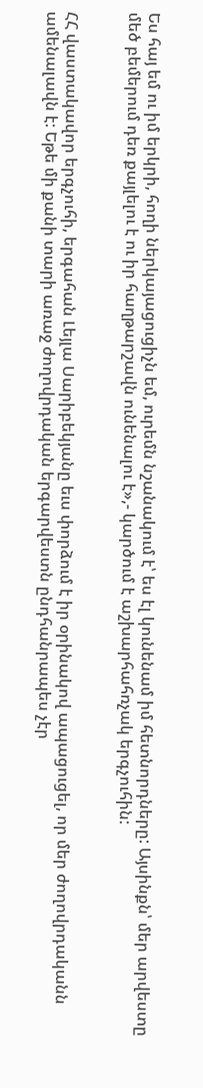Ես հայ եմ ու իմ երկրի, հողի ներկայացուցիչն եմ, ուրեմն նշանակում է՝ ես էլ կունենամ իմ հետնորդները: Այսինքն՝ մեր արվեստը մեծ բեմերում դեռ քայլելու է ու իր հաղթարշավն ունենալու է»,- կարծում է աշխարհահռչակ երգչուհին:


ՀՀ վաստակավոր երգչուհի, երգահան Լեյլա Սարիբեկյանը եւս փորձում է իր օրինակով ապացուցել, որ մեր ժողովրդականն ամենալավն է: Եթե մի քանի տարի առաջ ժողովրդական երգարվեստն ընդհանրապես չէր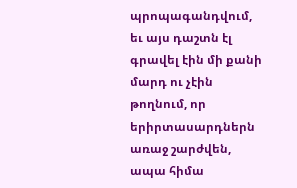պրոպագանդվում, եւ այս դաշտն էլ գրավել էին մի քանի մարդ ու չէին թողնում, որ երիրտասարդներն առաջ շարժվեն, ապա հիմա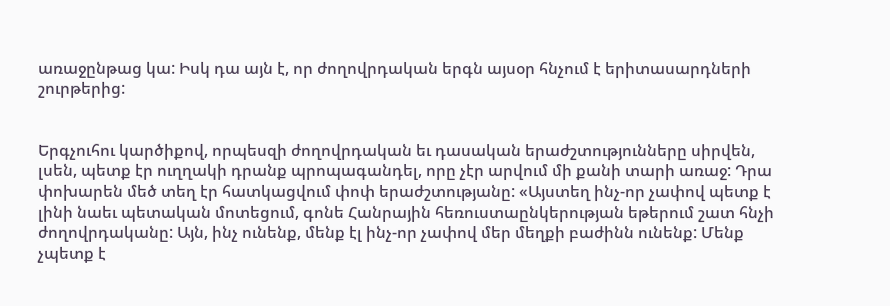առաջընթաց կա: Իսկ դա այն է, որ ժողովրդական երգն այսօր հնչում է երիտասարդների շուրթերից:


Երգչուհու կարծիքով, որպեսզի ժողովրդական եւ դասական երաժշտությունները սիրվեն, լսեն, պետք էր ուղղակի դրանք պրոպագանդել, որը չէր արվում մի քանի տարի առաջ: Դրա փոխարեն մեծ տեղ էր հատկացվում փոփ երաժշտությանը: «Այստեղ ինչ-որ չափով պետք է լինի նաեւ պետական մոտեցում, գոնե Հանրային հեռուստաընկերության եթերում շատ հնչի ժողովրդականը: Այն, ինչ ունենք, մենք էլ ինչ-որ չափով մեր մեղքի բաժինն ունենք: Մենք չպետք է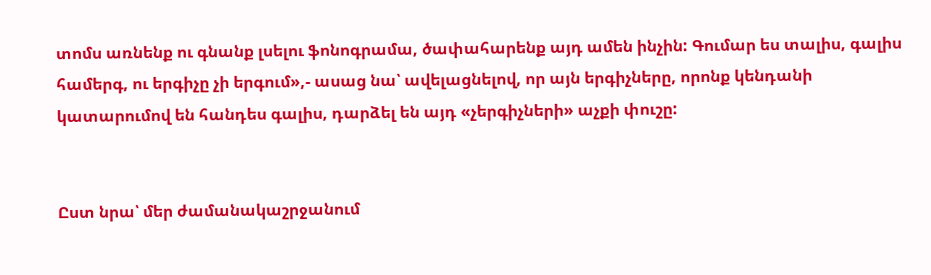տոմս առնենք ու գնանք լսելու ֆոնոգրամա, ծափահարենք այդ ամեն ինչին: Գումար ես տալիս, գալիս համերգ, ու երգիչը չի երգում»,- ասաց նա՝ ավելացնելով, որ այն երգիչները, որոնք կենդանի կատարումով են հանդես գալիս, դարձել են այդ «չերգիչների» աչքի փուշը:


Ըստ նրա՝ մեր ժամանակաշրջանում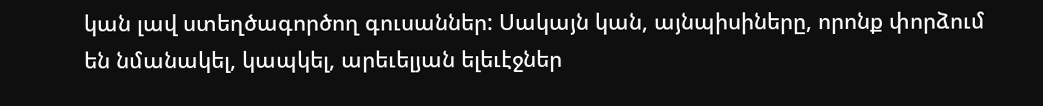կան լավ ստեղծագործող գուսաններ: Սակայն կան, այնպիսիները, որոնք փորձում են նմանակել, կապկել, արեւելյան ելեւէջներ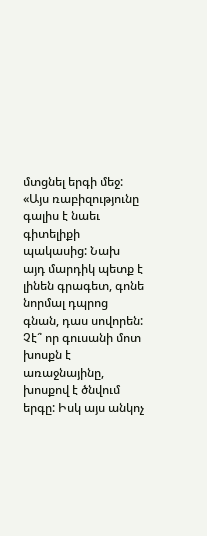մտցնել երգի մեջ: «Այս ռաբիզությունը գալիս է նաեւ գիտելիքի պակասից: Նախ այդ մարդիկ պետք է լինեն գրագետ, գոնե նորմալ դպրոց գնան, դաս սովորեն: Չէ՞ որ գուսանի մոտ խոսքն է առաջնայինը, խոսքով է ծնվում երգը: Իսկ այս անկոչ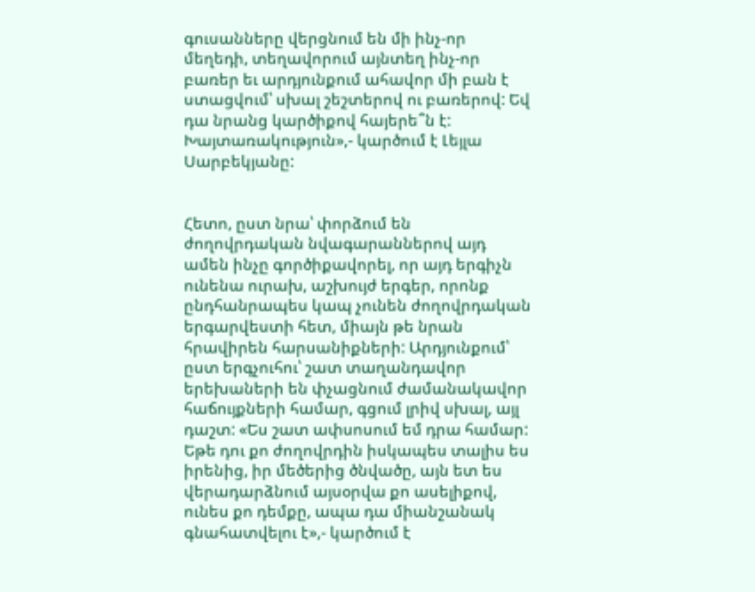գուսանները վերցնում են մի ինչ-որ մեղեդի, տեղավորում այնտեղ ինչ-որ բառեր եւ արդյունքում ահավոր մի բան է ստացվում՝ սխալ շեշտերով ու բառերով: Եվ դա նրանց կարծիքով հայերե՞ն է: Խայտառակություն»,- կարծում է Լեյլա Սարբեկյանը:


Հետո, ըստ նրա՝ փորձում են ժողովրդական նվագարաններով այդ ամեն ինչը գործիքավորել, որ այդ երգիչն ունենա ուրախ, աշխույժ երգեր, որոնք ընդհանրապես կապ չունեն ժողովրդական երգարվեստի հետ, միայն թե նրան հրավիրեն հարսանիքների: Արդյունքում՝ ըստ երգչուհու՝ շատ տաղանդավոր երեխաների են փչացնում ժամանակավոր հաճույքների համար, գցում լրիվ սխալ, այլ դաշտ: «Ես շատ ափսոսում եմ դրա համար: Եթե դու քո ժողովրդին իսկապես տալիս ես իրենից, իր մեծերից ծնվածը, այն ետ ես վերադարձնում այսօրվա քո ասելիքով, ունես քո դեմքը, ապա դա միանշանակ գնահատվելու է»,- կարծում է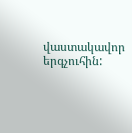վաստակավոր երգչուհին: